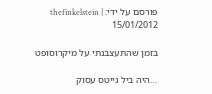פורסם על ידי: thefinkelstein | 15/01/2012

בזמן שהתעצבנתי על מיקרוסופט

…היה ביל גייטס עסוק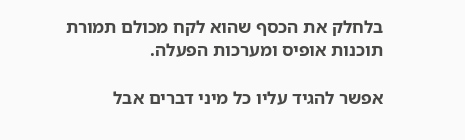בלחלק את הכסף שהוא לקח מכולם תמורת תוכנות אופיס ומערכות הפעלה.

אפשר להגיד עליו כל מיני דברים אבל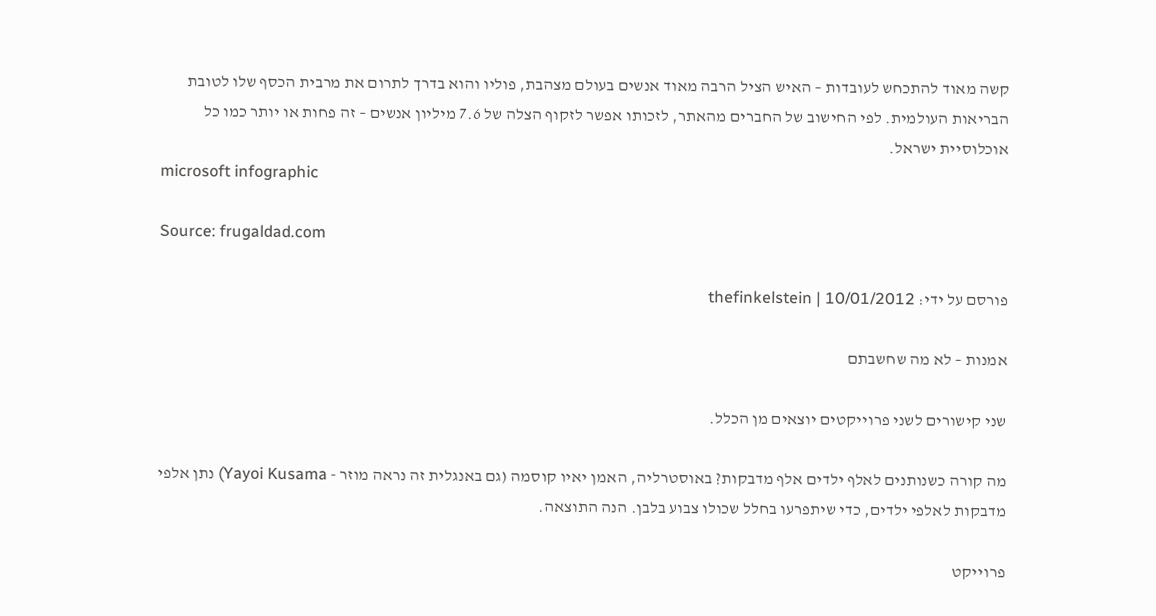קשה מאוד להתכחש לעובדות – האיש הציל הרבה מאוד אנשים בעולם מצהבת, פוליו והוא בדרך לתרום את מרבית הכסף שלו לטובת הבריאות העולמית. לפי החישוב של החברים מהאתר, לזכותו אפשר לזקוף הצלה של 7.6 מיליון אנשים – זה פחות או יותר כמו כל אוכלוסיית ישראל.
microsoft infographic

Source: frugaldad.com

פורסם על ידי: thefinkelstein | 10/01/2012

אמנות – לא מה שחשבתם

שני קישורים לשני פרוייקטים יוצאים מן הכלל.

מה קורה כשנותנים לאלף ילדים אלף מדבקות? באוסטרליה, האמן יאיו קוסמה (גם באנגלית זה נראה מוזר - Yayoi Kusama) נתן אלפי מדבקות לאלפי ילדים, כדי שיתפרעו בחלל שכולו צבוע בלבן. הנה התוצאה.

פרוייקט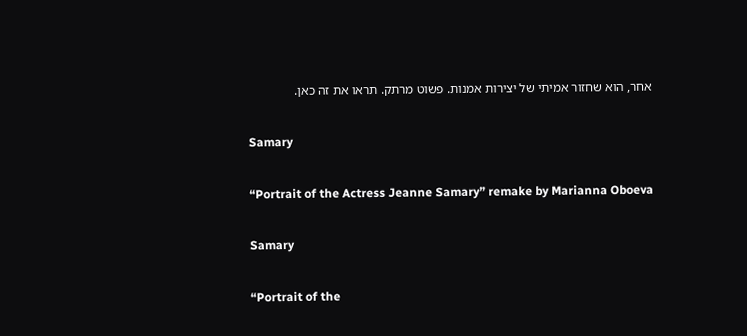אחר, הוא שחזור אמיתי של יצירות אמנות. פשוט מרתק. תראו את זה כאן.

Samary

“Portrait of the Actress Jeanne Samary” remake by Marianna Oboeva

Samary

“Portrait of the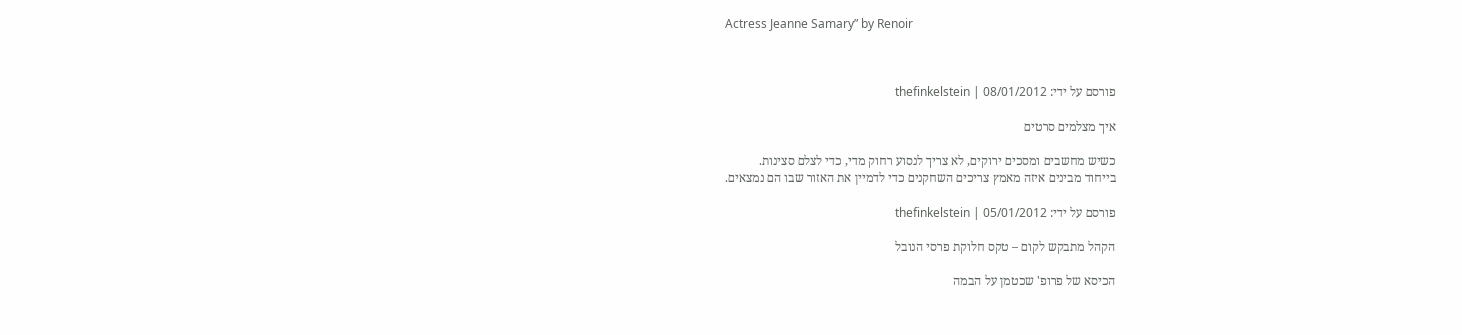Actress Jeanne Samary” by Renoir



פורסם על ידי: thefinkelstein | 08/01/2012

איך מצלמים סרטים

כשיש מחשבים ומסכים ירוקים, לא צריך לנסוע רחוק מדי, כדי לצלם סצינות.
בייחוד מבינים איזה מאמץ צריכים השחקנים כדי לדמיין את האזור שבו הם נמצאים.

פורסם על ידי: thefinkelstein | 05/01/2012

הקהל מתבקש לקום – טקס חלוקת פרסי הנובל

הכיסא של פרופ' שכטמן על הבמה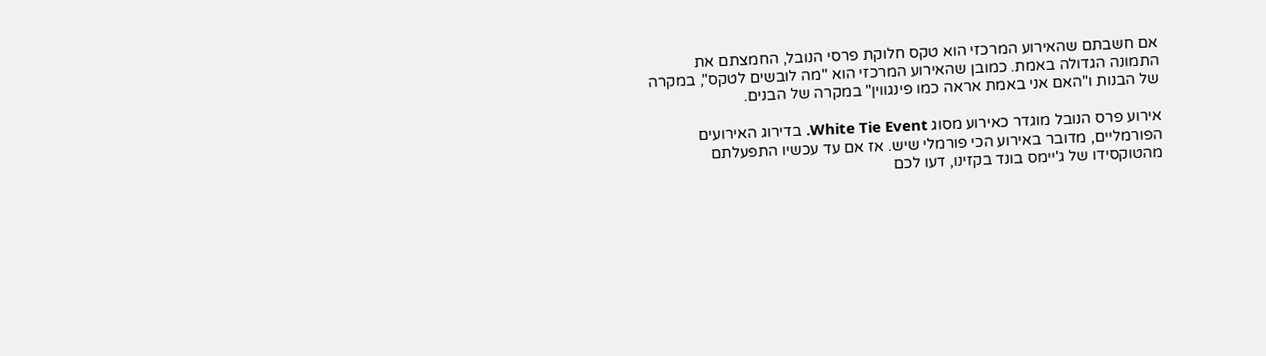אם חשבתם שהאירוע המרכזי הוא טקס חלוקת פרסי הנובל, החמצתם את התמונה הגדולה באמת. כמובן שהאירוע המרכזי הוא "מה לובשים לטקס", במקרה של הבנות ו"האם אני באמת אראה כמו פינגווין" במקרה של הבנים.

אירוע פרס הנובל מוגדר כאירוע מסוג White Tie Event. בדירוג האירועים הפורמליים, מדובר באירוע הכי פורמלי שיש. אז אם עד עכשיו התפעלתם מהטוקסידו של ג'יימס בונד בקזינו, דעו לכם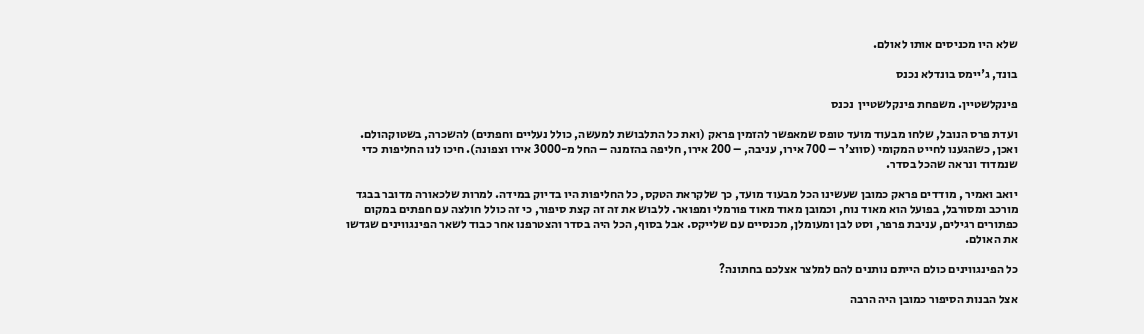שלא היו מכניסים אותו לאולם.

בונד, ג'יימס בונדלא נכנס

פינקלשטיין. משפחת פינקלשטיין  נכנס

ועדת פרס הנובל, שלחו מבעוד מועד טופס שמאפשר להזמין פראק (ואת כל התלבושת למעשה, כולל נעליים וחפתים) להשכרה, בשטוקהולם. ואכן, כשהגענו לחייט המקומי (סווצ'ר – 700 אירו, עניבה, – 200 אירו, חליפה בהזמנה – החל מ-3000 אירו וצפונה). חיכו לנו החליפות כדי שנמדוד ונראה שהכל בסדר.

יואב ואמיר , מודדים פראק כמובן שעשינו הכל מבעוד מועד, כך שלקראת הטקס, כל החליפות היו בדיוק במידה. למרות שלכאורה מדובר בבגד מורכב ומסורבל, בפועל הוא מאוד נוח, וכמובן מאוד מאוד פורמלי ומפואר. ללבוש את זה זה קצת סיפור, כי זה כולל חולצה עם חפתים במקום כפתורים רגילים, עניבת פרפר, וסט לבן ומעומלן, מכנסיים עם שלייקס. אבל בסוף, הכל היה בסדר והצטרפנו אחר כבוד לשאר הפינגווינים שגדשו את האולם.

כל הפינגווינים כולם הייתם נותנים להם למלצר אצלכם בחתונה?

אצל הבנות הסיפור כמובן היה הרבה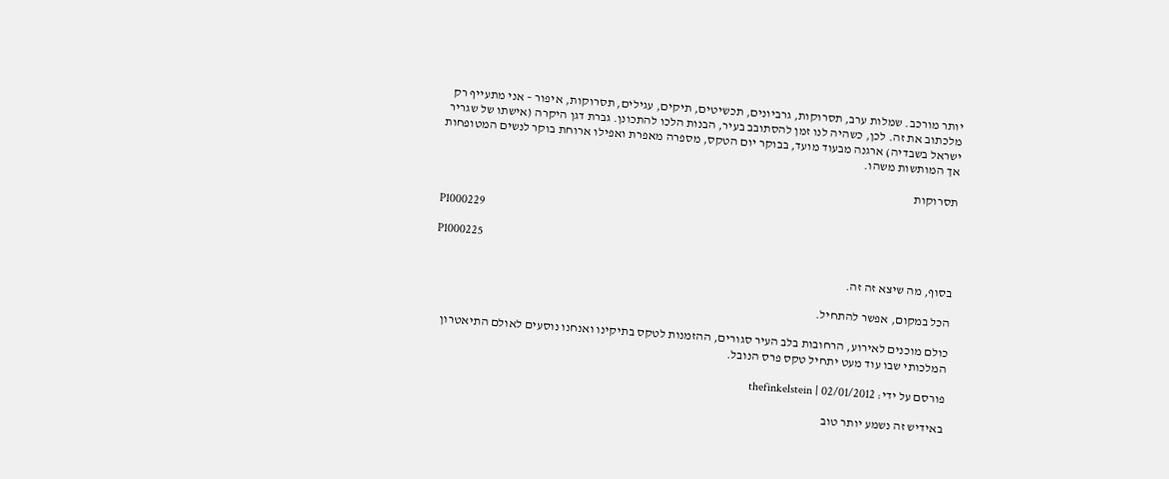יותר מורכב. שמלות ערב, תסרוקות, גרביונים, תכשיטים, תיקים, עגילים, תסרוקות, איפור – אני מתעייף רק מלכתוב את זה. לכן, כשהיה לנו זמן להסתובב בעיר, הבנות הלכו להתכונן. גברת דגן היקרה (אישתו של שגריר ישראל בשבדיה) ארגנה מבעוד מועד, בבוקר יום הטקס, מספרה מאפרת ואפילו ארוחת בוקר לנשים המטופחות אך המותשות משהו.

תסרוקות

P1000229

P1000225

בסוף, מה שיצא זה זה.

הכל במקום, אפשר להתחיל.

כולם מוכנים לאירוע, הרחובות בלב העיר סגורים, ההזמנות לטקס בתיקינו ואנחנו נוסעים לאולם התיאטרון המלכותי שבו עוד מעט יתחיל טקס פרס הנובל.

פורסם על ידי: thefinkelstein | 02/01/2012

באידיש זה נשמע יותר טוב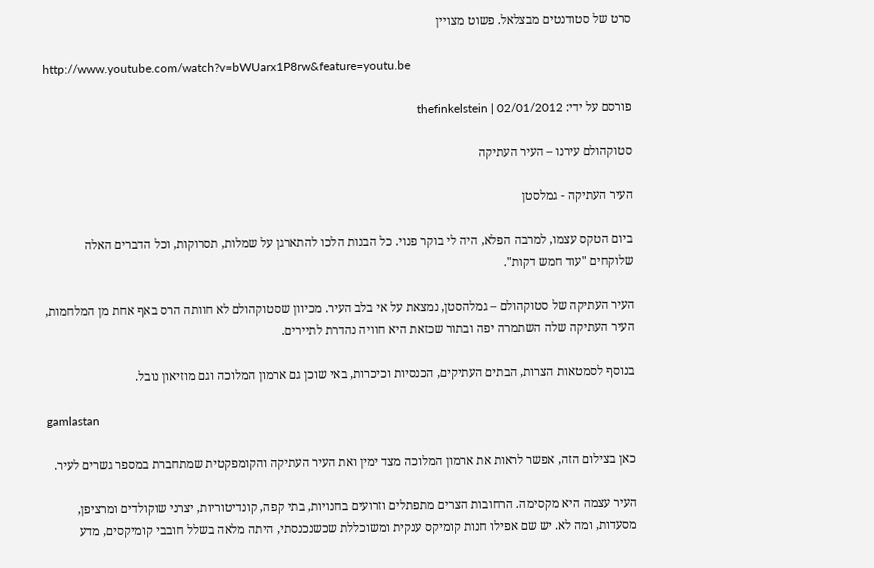סרט של סטודנטים מבצלאל. פשוט מצויין

http://www.youtube.com/watch?v=bWUarx1P8rw&feature=youtu.be

פורסם על ידי: thefinkelstein | 02/01/2012

סטוקהולם עירנו – העיר העתיקה

העיר העתיקה - גמלסטן

ביום הטקס עצמו, למרבה הפלא, היה לי בוקר פנוי. כל הבנות הלכו להתארגן על שמלות, תסרוקות, וכל הדברים האלה שלוקחים "עוד חמש דקות".

העיר העתיקה של סטוקהולם – גמלהסטן, נמצאת על אי בלב העיר. מכיוון שסטוקהולם לא חוותה הרס באף אחת מן המלחמות, העיר העתיקה שלה השתמרה יפה ובתור שכזאת היא חוויה נהדרת לתיירים.

בנוסף לסמטאות הצרות, הבתים העתיקים, הכנסיות וכיכרות, באי שוכן גם ארמון המלוכה וגם מוזיאון נובל.

gamlastan

כאן בצילום הזה, אפשר לראות את ארמון המלוכה מצד ימין ואת העיר העתיקה והקומפקטית שמתחברת במספר גשרים לעיר.

העיר עצמה היא מקסימה. הרחובות הצרים מתפתלים וזרועים בחנויות, בתי קפה, קונדיטוריות, יצרני שוקולדים ומרציפן, מסעדות, ומה לא. יש שם אפילו חנות קומיקס ענקית ומשוכללת שכשנכנסתי, היתה מלאה בשלל חובבי קומיקסים, מדע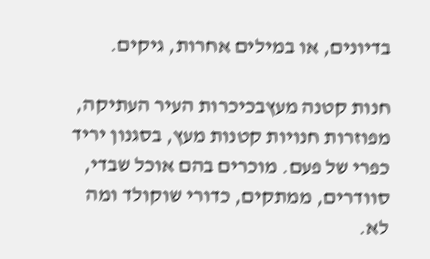בדיונים, או במילים אחרות, גיקים.

חנות קטנה מעץבכיכרות העיר העתיקה, מפוזרות חנויות קטנות מעץ, בסגנון יריד כפרי של פעם. מוכרים בהם אוכל שבדי, סוודרים, ממתקים, כדורי שוקולד ומה לא.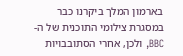בארמון המלך ביקרנו כבר במסגרת צילומי התוכנית של ה-BBC, ולכן, אחרי הסתובבויות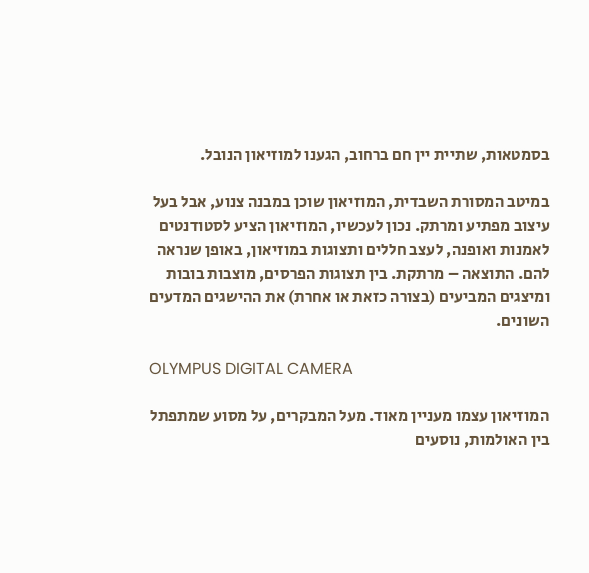בסמטאות, שתיית יין חם ברחוב, הגענו למוזיאון הנובל.

במיטב המסורת השבדית, המוזיאון שוכן במבנה צנוע, אבל בעל עיצוב מפתיע ומרתק. נכון לעכשיו, המוזיאון הציע לסטודנטים לאמנות ואופנה, לעצב חללים ותצוגות במוזיאון, באופן שנראה להם. התוצאה – מרתקת. בין תצוגות הפרסים, מוצבות בובות ומיצגים המביעים (בצורה כזאת או אחרת) את ההישגים המדעים השונים.

OLYMPUS DIGITAL CAMERA

המוזיאון עצמו מעניין מאוד. מעל המבקרים, על מסוע שמתפתל בין האולמות, נוסעים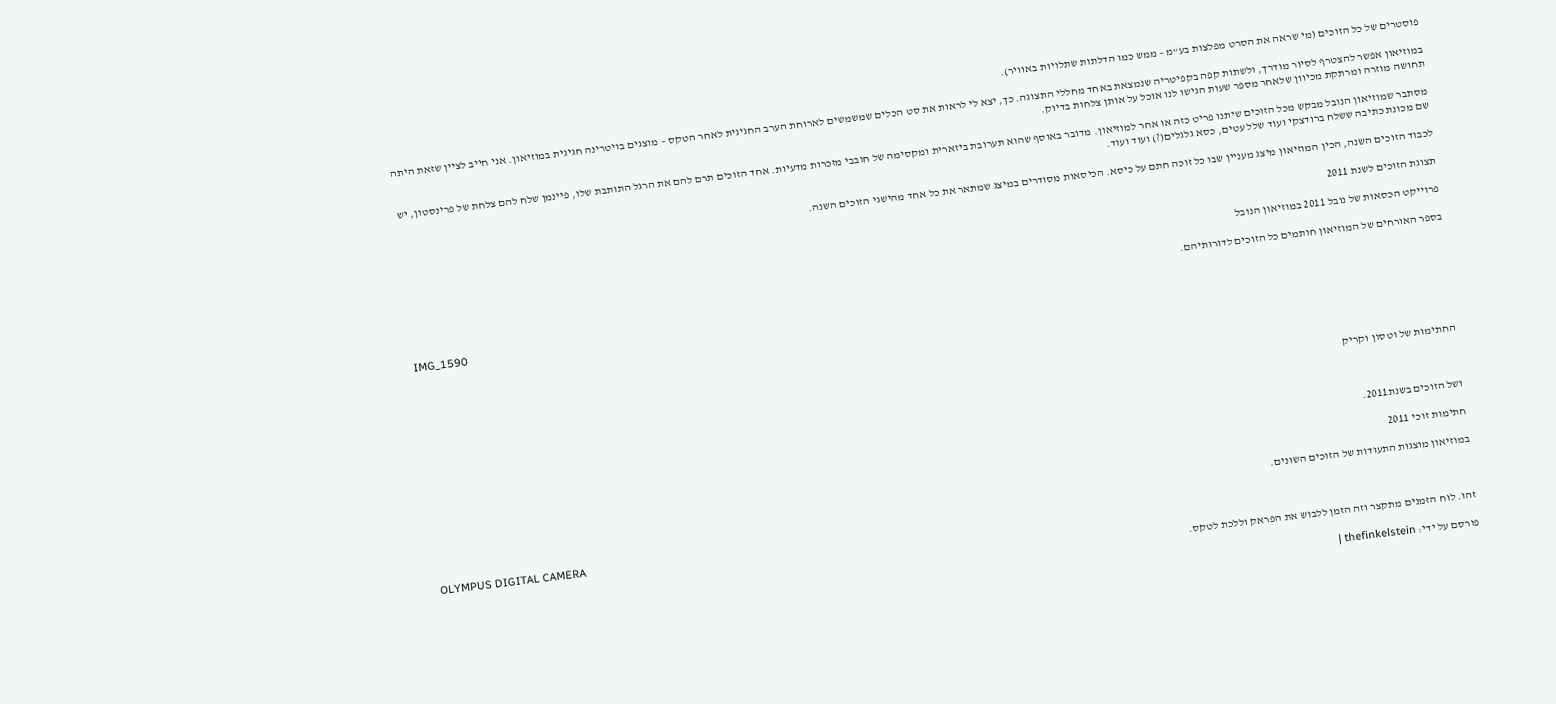פוסטרים של כל הזוכים (מי שראה את הסרט מפלצות בע"מ – ממש כמו הדלתות שתלויות באוויר).

במוזיאון אפשר להצטרף לסיור מודרך, ולשתות קפה בקפיטריה שנמצאת באחד מחללי התצוגה. כך, יצא לי לראות את סט הכלים שמשמשים לארוחת הערב החגיגית לאחר הטקס – מוצגים בויטרינה חגיגית במוזיאון. אני חייב לציין שזאת היתה תחושה מוזרה ומרתקת מכיוון שלאחר מספר שעות הגישו לנו אוכל על אותן צלחות בדיוק.

מסתבר שמוזיאון הנובל מבקש מכל הזוכים שיתנו פריט כזה או אחר למוזיאון. מדובר באוסף שהוא תערובת ביזארית ומקסימה של חובבי מזכרות מדעיות. אחד הזוכים תרם להם את הרגל התותבת שלו, פיינמן שלח להם צלחת של פרינסטון, יש שם מכונת כתיבה ששלח ברודצקי ועוד שלל עטים, כסא גלגלים(?) ועוד ועוד.

לכבוד הזוכים השנה, הכין המוזיאון מיצג מעניין שבו כל זוכה חתם על כיסא. הכיסאות מסודרים במיצג שמתאר את כל אחד מהישגי הזוכים השנה.

תצוגת הזוכים לשנת 2011

פרוייקט הכסאות של נובל 2011 במוזיאון הנובל

בספר האורחים של המוזיאון חותמים כל הזוכים לדורותיהם.

IMG_1590





החתימות של וטסון וקריק



ושל הזוכים בשנת2011.

חתימות זוכי 2011

במוזיאון מוצגות התעודות של הזוכים השונים.

OLYMPUS DIGITAL CAMERA

זהו. לוח הזמנים מתקצר וזה הזמן ללבוש את הפראק וללכת לטקס.

פורסם על ידי: thefinkelstein |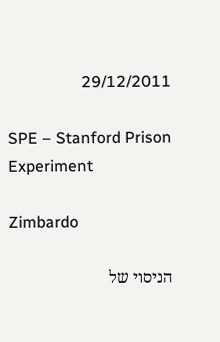29/12/2011

SPE – Stanford Prison Experiment

Zimbardo

הניסוי של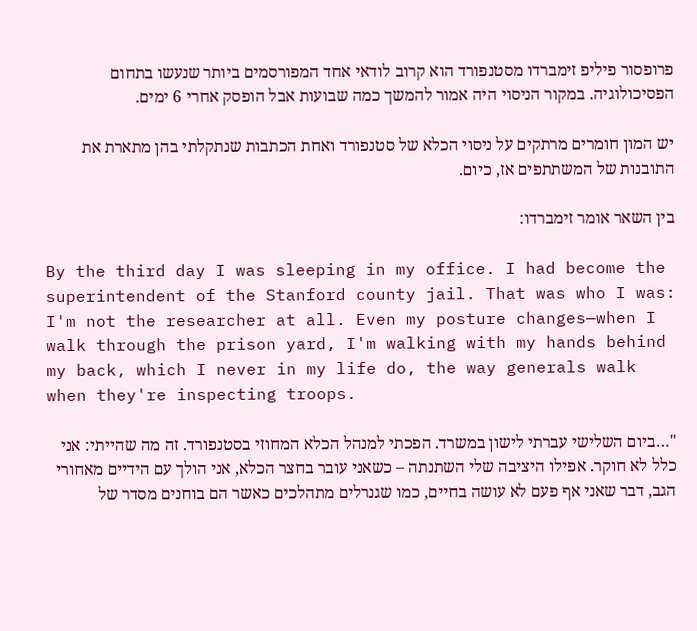פרופסור פיליפ זימברדו מסטנפורד הוא קרוב לודאי אחד המפורסמים ביותר שנעשו בתחום הפסיכולוגיה. במקור הניסוי היה אמור להמשך כמה שבועות אבל הופסק אחרי 6 ימים.

יש המון חומרים מרתקים על ניסוי הכלא של סטנפורד ואחת הכתבות שנתקלתי בהן מתארת את התובנות של המשתתפים אז, כיום.

בין השאר אומר זימברדו:

By the third day I was sleeping in my office. I had become the superintendent of the Stanford county jail. That was who I was: I'm not the researcher at all. Even my posture changes—when I walk through the prison yard, I'm walking with my hands behind my back, which I never in my life do, the way generals walk when they're inspecting troops.

"…ביום השלישי עברתי לישון במשרד. הפכתי למנהל הכלא המחוזי בסטנפורד. זה מה שהייתי: אני כלל לא חוקר. אפילו היציבה שלי השתנתה – כשאני עובר בחצר הכלא, אני הולך עם הידיים מאחורי הגב, דבר שאני אף פעם לא עושה בחיים, כמו שגנרלים מתהלכים כאשר הם בוחנים מסדר של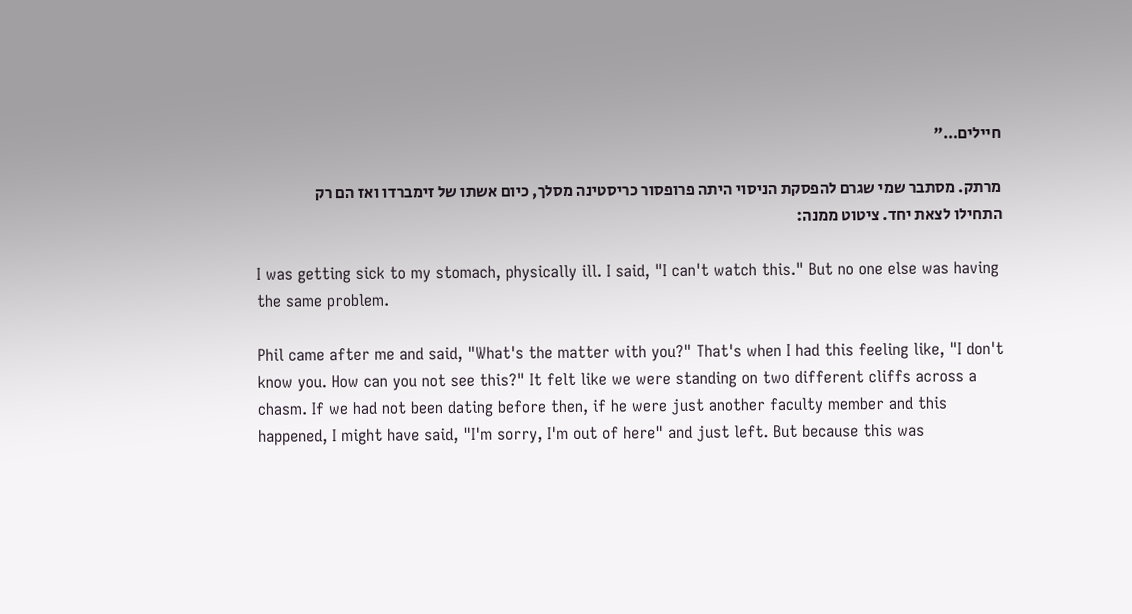חיילים…"

מרתק. מסתבר שמי שגרם להפסקת הניסוי היתה פרופסור כריסטינה מסלך, כיום אשתו של זימברדו ואז הם רק התחילו לצאת יחד. ציטוט ממנה:

I was getting sick to my stomach, physically ill. I said, "I can't watch this." But no one else was having the same problem.

Phil came after me and said, "What's the matter with you?" That's when I had this feeling like, "I don't know you. How can you not see this?" It felt like we were standing on two different cliffs across a chasm. If we had not been dating before then, if he were just another faculty member and this happened, I might have said, "I'm sorry, I'm out of here" and just left. But because this was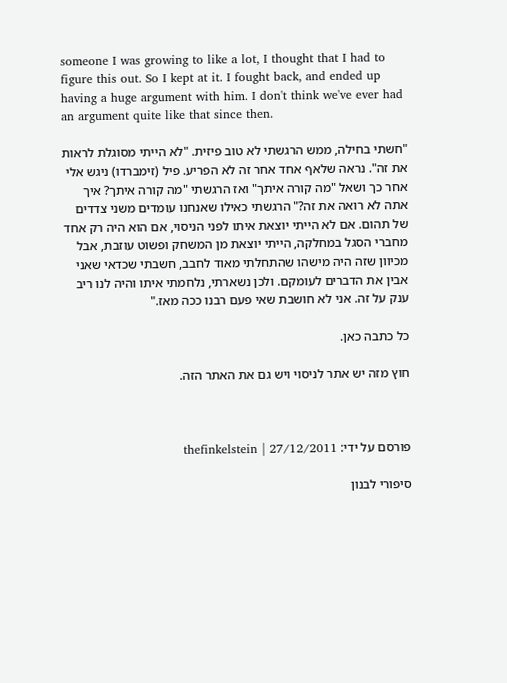someone I was growing to like a lot, I thought that I had to figure this out. So I kept at it. I fought back, and ended up having a huge argument with him. I don't think we've ever had an argument quite like that since then.

"חשתי בחילה, ממש הרגשתי לא טוב פיזית. "לא הייתי מסוגלת לראות את זה". נראה שלאף אחד אחר זה לא הפריע. פיל (זימברדו) ניגש אלי אחר כך ושאל "מה קורה איתך" ואז הרגשתי "מה קורה איתך? איך אתה לא רואה את זה?" הרגשתי כאילו שאנחנו עומדים משני צדדים של תהום. אם לא הייתי יוצאת איתו לפני הניסוי, אם הוא היה רק אחד מחברי הסגל במחלקה, הייתי יוצאת מן המשחק ופשוט עוזבת, אבל מכיוון שזה היה מישהו שהתחלתי מאוד לחבב, חשבתי שכדאי שאני אבין את הדברים לעומקם. ולכן נשארתי, נלחמתי איתו והיה לנו ריב ענק על זה. אני לא חושבת שאי פעם רבנו ככה מאז."

כל כתבה כאן.

חוץ מזה יש אתר לניסוי ויש גם את האתר הזה.



פורסם על ידי: thefinkelstein | 27/12/2011

סיפורי לבנון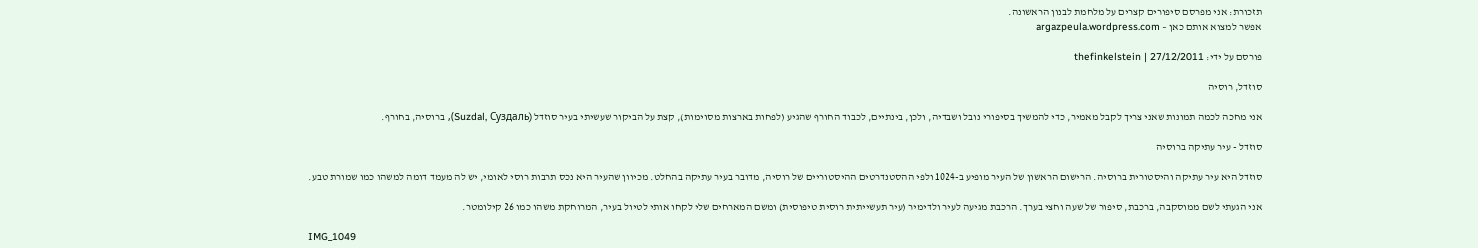תזכורת: אני מפרסם סיפורים קצרים על מלחמת לבנון הראשונה.
אפשר למצוא אותם כאן – argazpeula.wordpress.com

פורסם על ידי: thefinkelstein | 27/12/2011

סוזדל, רוסיה

אני מחכה לכמה תמונות שאני צריך לקבל מאמיר, כדי להמשיך בסיפורי נובל ושבדיה, ולכן, בינתיים, לכבוד החורף שהגיע (לפחות בארצות מסוימות), קצת על הביקור שעשיתי בעיר סוזדל (Suzdal, Суздаль), ברוסיה, בחורף.

סוזדל - עיר עתיקה ברוסיה

סוזדל היא עיר עתיקה והיסטורית ברוסיה. הרישום הראשון של העיר מופיע ב-1024 ולפי ההסטנדרטים ההיסטוריים של רוסיה, מדובר בעיר עתיקה בהחלט. מכיוון שהעיר היא נכס תרבות רוסי לאומי, יש לה מעמד דומה למשהו כמו שמורת טבע.

אני הגעתי לשם ממוסקבה, ברכבת, סיפור של שעה וחצי בערך. הרכבת מגיעה לעיר ולדימיר (עיר תעשייתית רוסית טיפוסית) ומשם המארחים שלי לקחו אותי לטיול בעיר, המרוחקת משהו כמו 26 קילומטר.

IMG_1049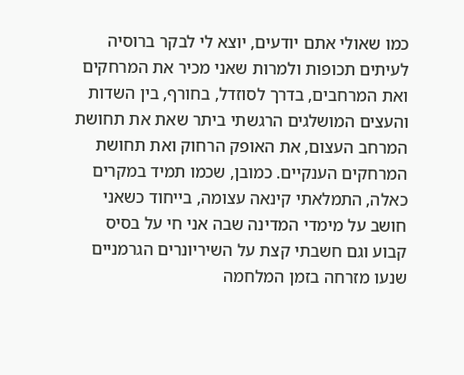כמו שאולי אתם יודעים, יוצא לי לבקר ברוסיה לעיתים תכופות ולמרות שאני מכיר את המרחקים ואת המרחבים, בדרך לסוזדל, בחורף, בין השדות והעצים המושלגים הרגשתי ביתר שאת את תחושת המרחב העצום, את האופק הרחוק ואת תחושת המרחקים הענקיים. כמובן, שכמו תמיד במקרים כאלה, התמלאתי קינאה עצומה, בייחוד כשאני חושב על מימדי המדינה שבה אני חי על בסיס קבוע וגם חשבתי קצת על השיריונרים הגרמניים שנעו מזרחה בזמן המלחמה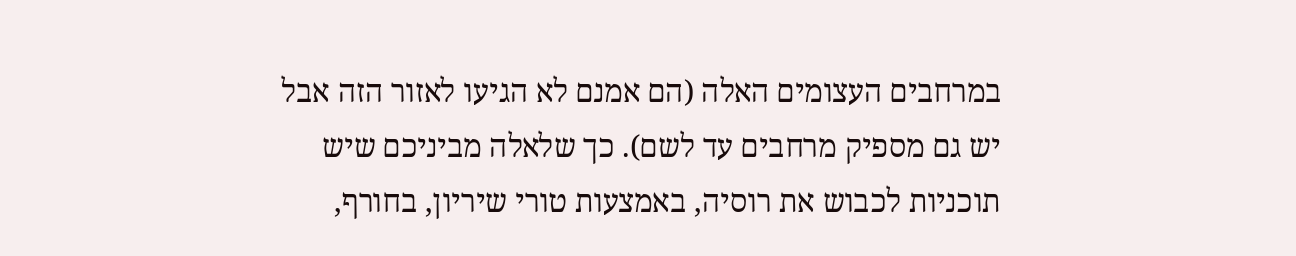במרחבים העצומים האלה (הם אמנם לא הגיעו לאזור הזה אבל יש גם מספיק מרחבים עד לשם). כך שלאלה מביניכם שיש תוכניות לכבוש את רוסיה, באמצעות טורי שיריון, בחורף,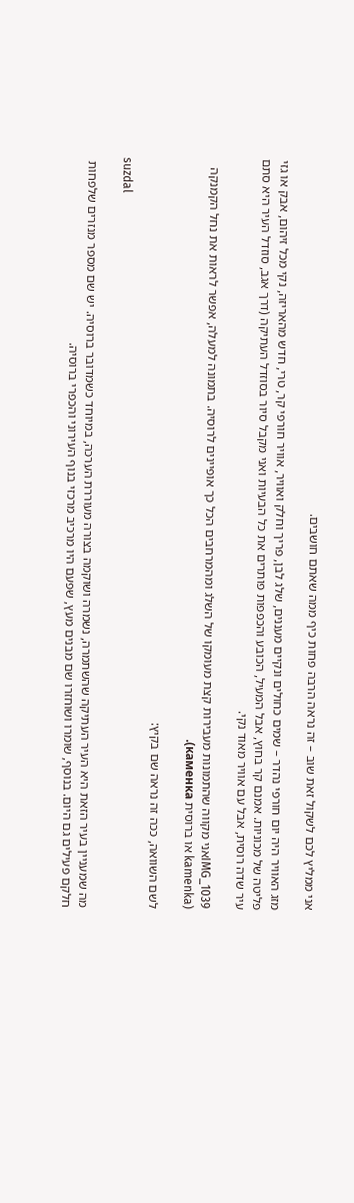אני ממליץ לכם לשקול זאת שוב – זה נראה הרבה פחות כיף ממה שאתם חושבים.

מזג האוויר היה יום חורפי נהדר – שמים כחולים ונקיים מעננים, שלג לבן, פריך וחלק ואוויר, אוויר חורפי קר, טרי, חדש מהאריזה, נקי מכל זיהום, אבק או גזי פליטה של מכוניות. אמנם קר בחוץ, אבל המעיל, הכובע והכפפות פותרים את כל הבעיות ואני מקבל סיור בסוזדל העתיקה (דרך אגב, סוזדל העיר היא סתם עיר שדה רוסית, אבל עם אוויר מאוד נקי.

IMG_1039אני מקווה שהתמונות מעבירות קצת מעומקו של השלג ומהמרחבים הכל כך אופיינים לרוסיה. בתמונה למעלה, אפשר לראות את נחל הקמנקה (kamenka או ברוסית каменка).

לשם השוואה, ככה זה נראה שם בקיץ:

suzdal

מה שמעניין בעיר הזאת היא העיר העתיקה שהשתמרה, נשמרה ושוקמה בצורה מעוררת הערכה, במיוחד כשמדובר ברוסיה. יש שם מספר מנזרים שלפחות חלקם פעילים גם היום. בנוסף, שומרו ושוחזרו שם מבנים מעץ, שפעם היו מרכיב מרכזי בנוף העירוני והכפרי ברוסיה.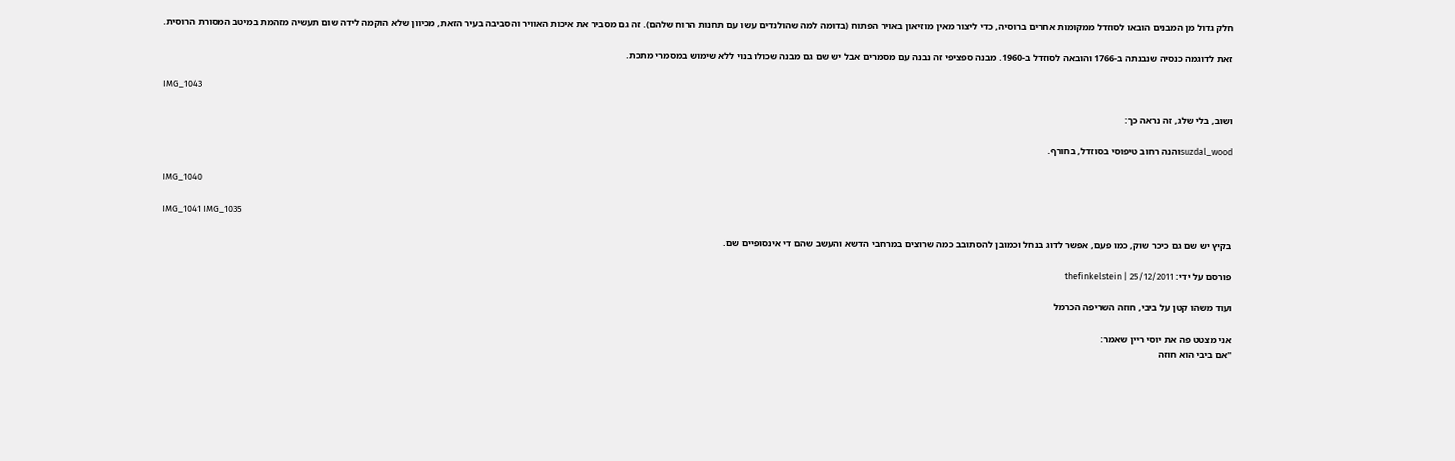חלק גדול מן המבנים הובאו לסוזדל ממקומות אחרים ברוסיה, כדי ליצור מאין מוזיאון באויר הפתוח (בדומה למה שהולנדים עשו עם תחנות הרוח שלהם). זה גם מסביר את איכות האוויר והסביבה בעיר הזאת, מכיוון שלא הוקמה לידה שום תעשיה מזהמת במיטב המסורת הרוסית.

זאת לדוגמה כנסיה שנבנתה ב-1766 והובאה לסוזדל ב-1960. מבנה ספציפי זה נבנה עם מסמרים אבל יש שם גם מבנה שכולו בנוי ללא שימוש במסמרי מתכת.

IMG_1043

ושוב, בלי שלג, זה נראה כך:

suzdal_woodוהנה רחוב טיפוסי בסוזדל, בחורף.

IMG_1040

IMG_1041 IMG_1035

בקיץ יש שם גם כיכר שוק, כמו פעם, אפשר לדוג בנחל וכמובן להסתובב כמה שרוצים במרחבי הדשא והעשב שהם די אינסופיים שם.

פורסם על ידי: thefinkelstein | 25/12/2011

ועוד משהו קטן על ביבי, חוזה השריפה הכרמל

אני מצטט פה את יוסי ריין שאמר:
"אם ביבי הוא חוזה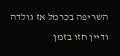השריפה בכרמל אז גולדה ודיין חזו בזמן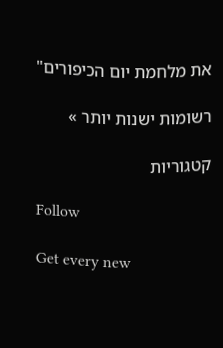את מלחמת יום הכיפורים"

רשומות ישנות יותר »

קטגוריות

Follow

Get every new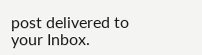post delivered to your Inbox.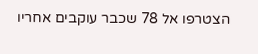הצטרפו אל 78 שכבר עוקבים אחריו